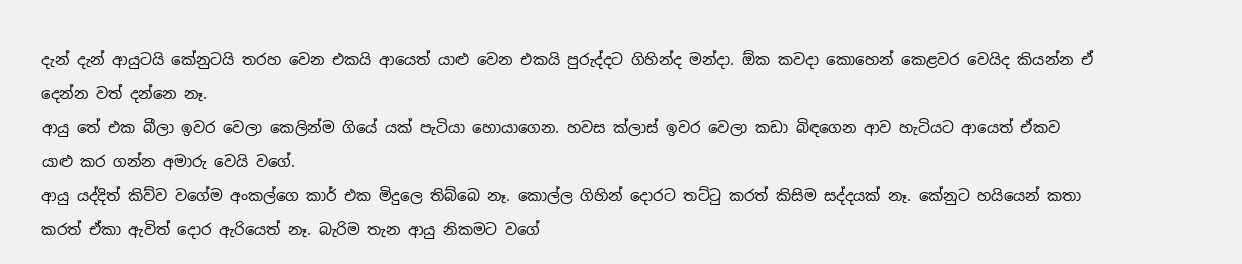දැන් දැන් ආයුටයි කේනුටයි තරහ වෙන එකයි ආයෙත් යාළු වෙන එකයි පුරුද්දට ගිහින්ද මන්දා. ඕක කවදා කොහෙන් කෙළවර වෙයිද කියන්න ඒ දෙන්න වත් දන්නෙ නෑ.
ආයු තේ එක බීලා ඉවර වෙලා කෙලින්ම ගියේ යක් පැටියා හොයාගෙන. හවස ක්ලාස් ඉවර වෙලා කඩා බිඳගෙන ආව හැටියට ආයෙත් ඒකව යාළු කර ගන්න අමාරු වෙයි වගේ.
ආයු යද්දිත් කිව්ව වගේම අංකල්ගෙ කාර් එක මිදුලෙ තිබ්බෙ නෑ. කොල්ල ගිහින් දොරට තට්ටු කරත් කිසිම සද්දයක් නෑ. කේනුට හයියෙන් කතා කරත් ඒකා ඇවිත් දොර ඇරියෙත් නෑ. බැරිම තැන ආයු නිකමට වගේ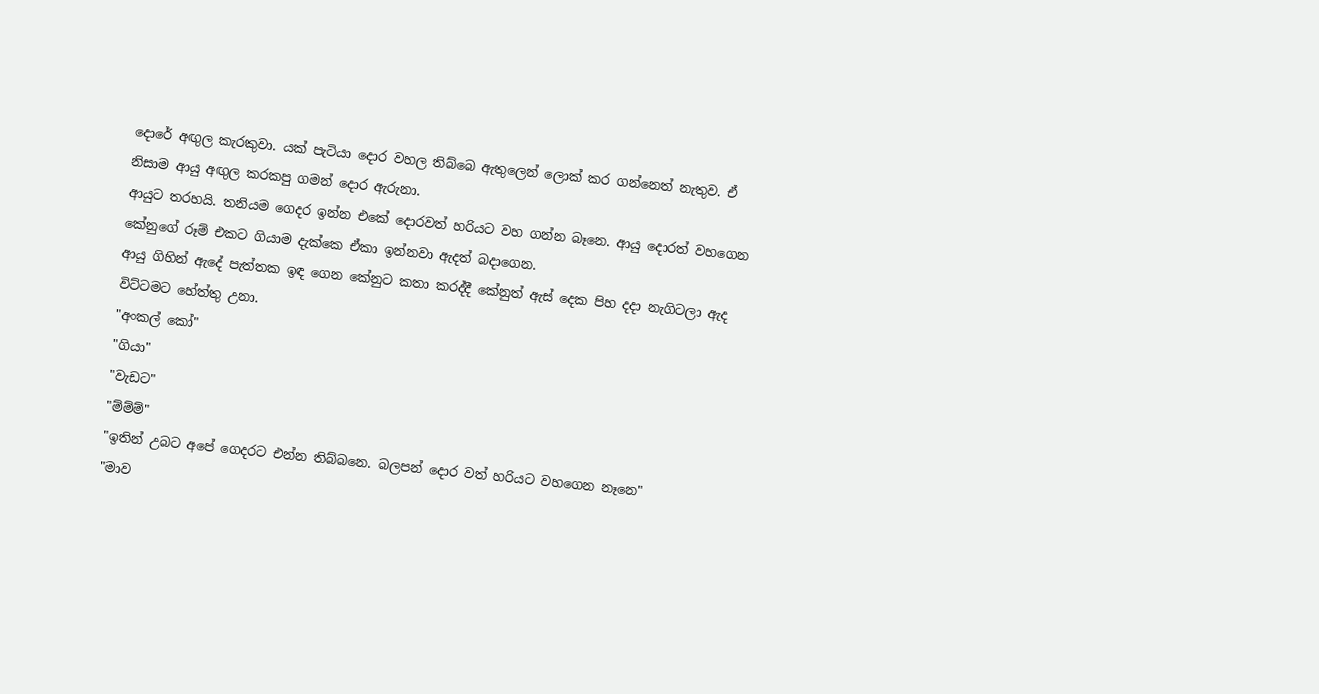දොරේ අඟුල කැරකුවා. යක් පැටියා දොර වහල තිබ්බෙ ඇතුලෙන් ලොක් කර ගන්නෙත් නැතුව. ඒ නිසාම ආයු අඟුල කරකපු ගමන් දොර ඇරුනා.
ආයුට තරහයි. තනියම ගෙදර ඉන්න එකේ දොරවත් හරියට වහ ගන්න බෑනෙ. ආයු දොරත් වහගෙන කේනුගේ රූම් එකට ගියාම දැක්කෙ ඒකා ඉන්නවා ඇදත් බදාගෙන.
ආයු ගිහින් ඇදේ පැත්තක ඉඳ ගෙන කේනුට කතා කරද්දී කේනුත් ඇස් දෙක පිහ දදා නැගිටලා ඇද විට්ටමට හේත්තු උනා.
"අංකල් කෝ"
"ගියා"
"වැඩට"
"ම්ම්ම්"
"ඉතින් උබට අපේ ගෙදරට එන්න තිබ්බනෙ. බලපන් දොර වත් හරියට වහගෙන නෑනෙ"
"මාව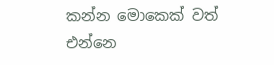කන්න මොකෙක් වත් එන්නෙ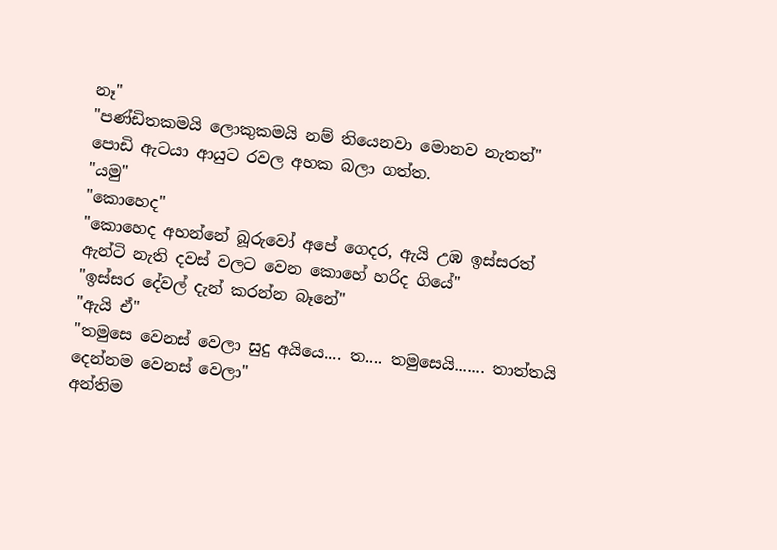නෑ"
"පණ්ඩිතකමයි ලොකුකමයි නම් තියෙනවා මොනව නැතත්"
පොඩි ඇටයා ආයුට රවල අහක බලා ගත්ත.
"යමු"
"කොහෙද"
"කොහෙද අහන්නේ බූරුවෝ අපේ ගෙදර, ඇයි උඹ ඉස්සරත් ඇන්ටි නැති දවස් වලට වෙන කොහේ හරිද ගියේ"
"ඉස්සර දේවල් දැන් කරන්න බෑනේ"
"ඇයි ඒ"
"තමුසෙ වෙනස් වෙලා සුදු අයියෙ.... ත.... තමුසෙයි....... තාත්තයි දෙන්නම වෙනස් වෙලා"
අන්තිම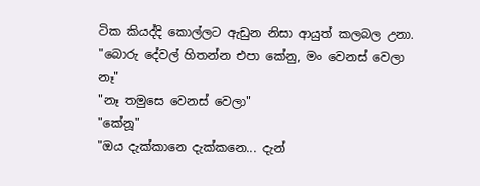ටික කියද්දි කොල්ලට ඇඩුන නිසා ආයුත් කලබල උනා.
"බොරු දේවල් හිතන්න එපා කේනු, මං වෙනස් වෙලා නෑ"
"නෑ තමුසෙ වෙනස් වෙලා"
"කේනූ"
"ඔය දැක්කානෙ දැක්කනෙ... දැන්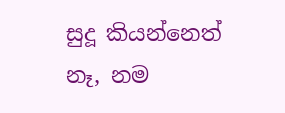සුදූ කියන්නෙත් නෑ, නම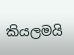කියලමයි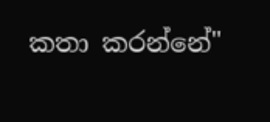කතා කරන්නේ"